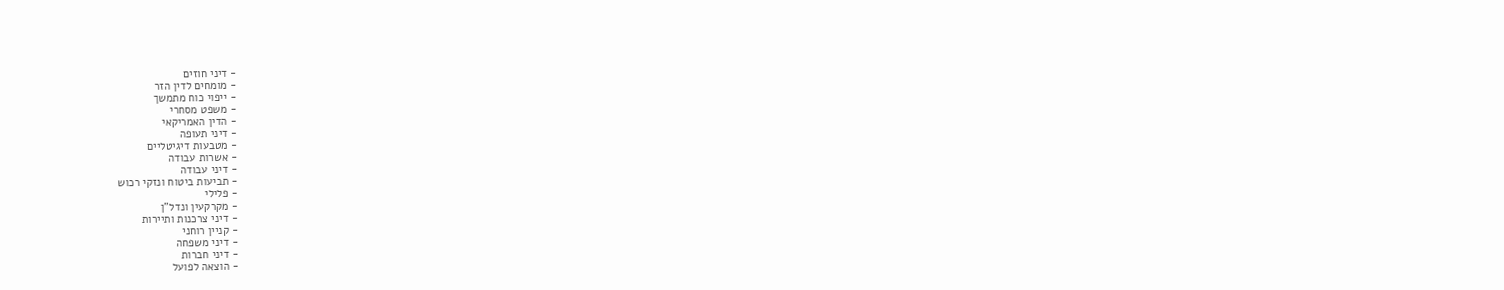- דיני חוזים
- מומחים לדין הזר
- ייפוי כוח מתמשך
- משפט מסחרי
- הדין האמריקאי
- דיני תעופה
- מטבעות דיגיטליים
- אשרות עבודה
- דיני עבודה
- תביעות ביטוח ונזקי רכוש
- פלילי
- מקרקעין ונדל"ן
- דיני צרכנות ותיירות
- קניין רוחני
- דיני משפחה
- דיני חברות
- הוצאה לפועל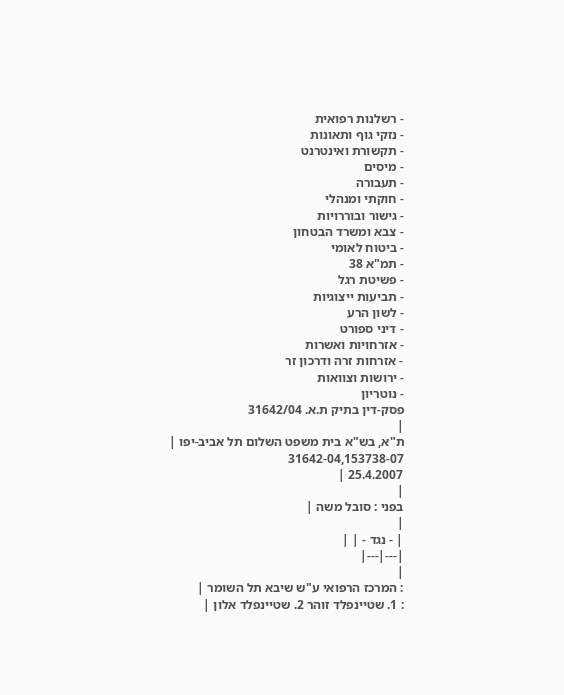- רשלנות רפואית
- נזקי גוף ותאונות
- תקשורת ואינטרנט
- מיסים
- תעבורה
- חוקתי ומנהלי
- גישור ובוררויות
- צבא ומשרד הבטחון
- ביטוח לאומי
- תמ"א 38
- פשיטת רגל
- תביעות ייצוגיות
- לשון הרע
- דיני ספורט
- אזרחויות ואשרות
- אזרחות זרה ודרכון זר
- ירושות וצוואות
- נוטריון
פסק-דין בתיק ת.א. 31642/04
|
ת"א, בש"א בית משפט השלום תל אביב-יפו |
31642-04,153738-07
25.4.2007 |
|
בפני : סובל משה |
|
| - נגד - | |
|---|---|
|
: המרכז הרפואי ע"ש שיבא תל השומר |
: 1. שטיינפלד זוהר 2. שטיינפלד אלון |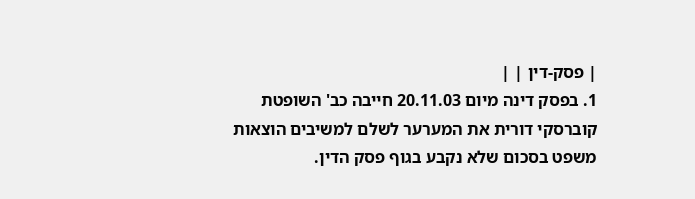| פסק-דין | |
1. בפסק דינה מיום 20.11.03 חייבה כב' השופטת קוברסקי דורית את המערער לשלם למשיבים הוצאות משפט בסכום שלא נקבע בגוף פסק הדין.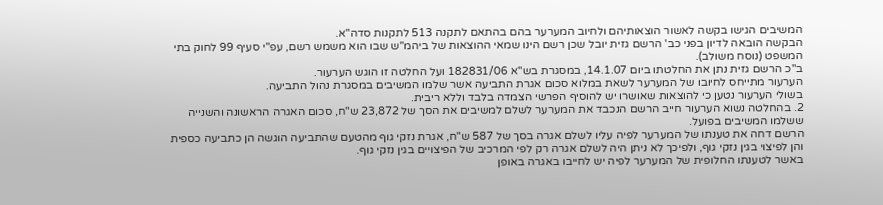המשיבים הגישו בקשה לאשור הוצאותיהם ולחיוב המערער בהם בהתאם לתקנה 513 לתקנות סדה"א.
הבקשה הובאה לדיון בפני כב' הרשם גזית יובל שכן רשם הינו שמאי ההוצאות של ביהמ"ש שבו הוא משמש רשם, עפ"י סעיף 99 לחוק בתי המשפט (נוסח משולב).
ב"כ הרשם גזית נתן את החלטתו ביום 14.1.07, במסגרת בש"א 182831/06 ועל החלטה זו הוגש הערעור.
הערעור מתייחס לחיובו של המערער לשאת במלוא סכום אגרת התביעה אשר שלמו המשיבים במסגרת נהול התביעה.
בשולי הערעור נטען כי להוצאות שאושרו יש להוסיף הפרשי הצמדה בלבד וללא ריבית.
2. בהחלטה נשוא הערעור חייב הרשם הנכבד את המערער לשלם למשיבים את הסך של 23,872 ש"ח, סכום האגרה הראשונה והשנייה ששלמו המשיבים בפועל.
הרשם דחה את טענתו של המערער לפיה עליו לשלם אגרה בסך של 587 ש"ח, אגרת נזקי גוף מהטעם שהתביעה הוגשה הן כתביעה כספית והן לפיצוי בגין נזקי גוף, ולפיכך לא ניתן היה לשלם אגרה רק לפי המרכיב של הפיצויים בגין נזקי גוף.
באשר לטענתו החלופית של המערער לפיה יש לחייבו באגרה באופן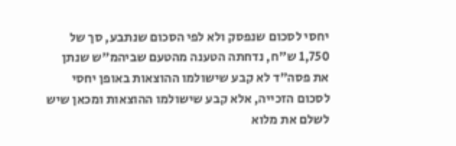יחסי לסכום שנפסק ולא לפי הסכום שנתבע, סך של 1,750 ש"ח, נדחתה הטענה מהטעם שביהמ"ש שנתן את פסה"ד לא קבע שישולמו ההוצאות באופן יחסי לסכום הזכייה, אלא קבע שישולמו ההוצאות ומכאן שיש לשלם את מלוא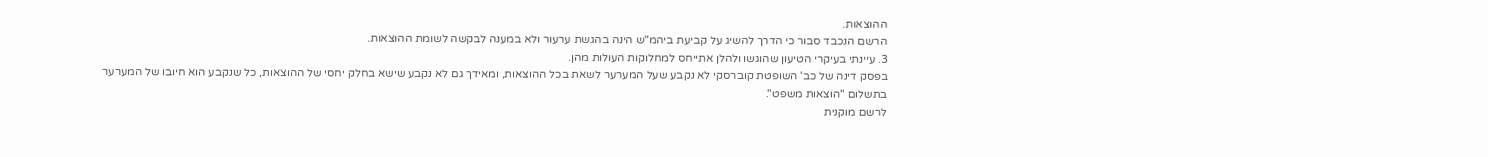ההוצאות.
הרשם הנכבד סבור כי הדרך להשיג על קביעת ביהמ"ש הינה בהגשת ערעור ולא במענה לבקשה לשומת ההוצאות.
3. עיינתי בעיקרי הטיעון שהוגשו ולהלן אתייחס למחלוקות העולות מהן.
בפסק דינה של כב' השופטת קוברסקי לא נקבע שעל המערער לשאת בכל ההוצאות, ומאידך גם לא נקבע שישא בחלק יחסי של ההוצאות, כל שנקבע הוא חיובו של המערער בתשלום "הוצאות משפט".
לרשם מוקנית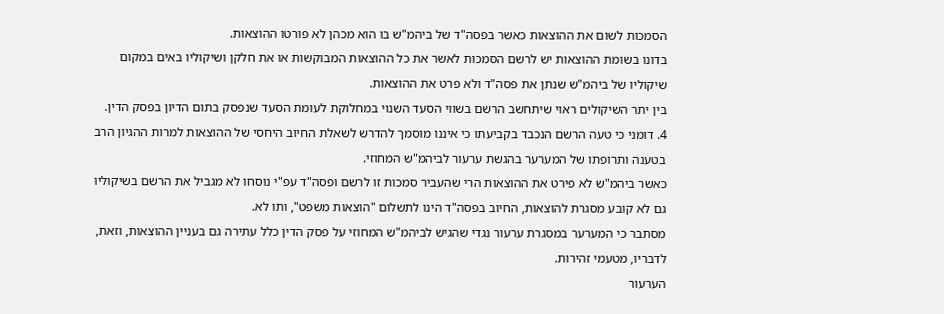הסמכות לשום את ההוצאות כאשר בפסה"ד של ביהמ"ש בו הוא מכהן לא פורטו ההוצאות.
בדונו בשומת ההוצאות יש לרשם הסמכות לאשר את כל ההוצאות המבוקשות או את חלקן ושיקוליו באים במקום שיקוליו של ביהמ"ש שנתן את פסה"ד ולא פרט את ההוצאות.
בין יתר השיקולים ראוי שיתחשב הרשם בשווי הסעד השנוי במחלוקת לעומת הסעד שנפסק בתום הדיון בפסק הדין.
4. דומני כי טעה הרשם הנכבד בקביעתו כי איננו מוסמך להדרש לשאלת החיוב היחסי של ההוצאות למרות ההגיון הרב בטענה ותרופתו של המערער בהגשת ערעור לביהמ"ש המחוזי.
כאשר ביהמ"ש לא פירט את ההוצאות הרי שהעביר סמכות זו לרשם ופסה"ד עפ"י נוסחו לא מגביל את הרשם בשיקוליו גם לא קובע מסגרת להוצאות, החיוב בפסה"ד הינו לתשלום "הוצאות משפט", ותו לא.
מסתבר כי המערער במסגרת ערעור נגדי שהגיש לביהמ"ש המחוזי על פסק הדין כלל עתירה גם בעניין ההוצאות, וזאת, לדבריו, מטעמי זהירות.
הערעור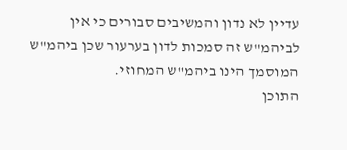עדיין לא נדון והמשיבים סבורים כי אין לביהמ"ש זה סמכות לדון בערעור שכן ביהמ"ש המוסמך הינו ביהמ"ש המחוזי.
התוכן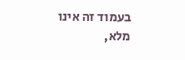בעמוד זה אינו מלא,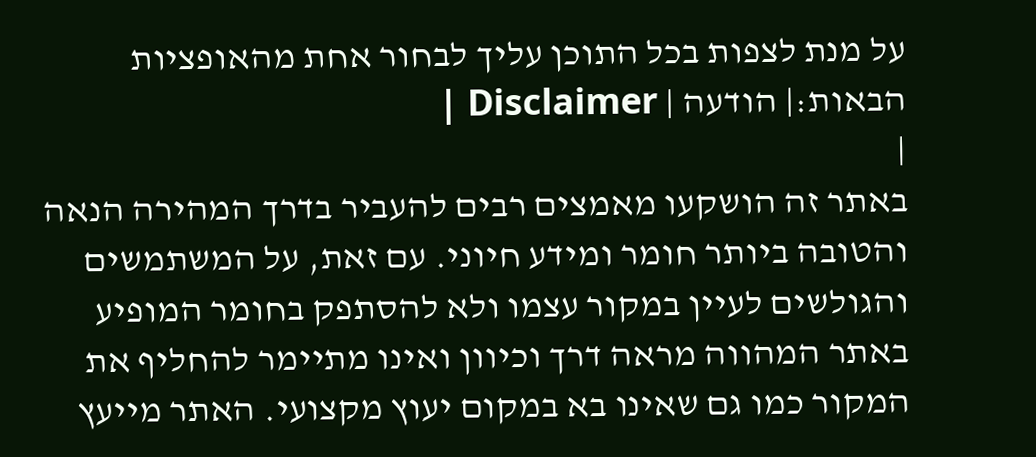על מנת לצפות בכל התוכן עליך לבחור אחת מהאופציות הבאות:| הודעה | Disclaimer |
|
באתר זה הושקעו מאמצים רבים להעביר בדרך המהירה הנאה והטובה ביותר חומר ומידע חיוני. עם זאת, על המשתמשים והגולשים לעיין במקור עצמו ולא להסתפק בחומר המופיע באתר המהווה מראה דרך וכיוון ואינו מתיימר להחליף את המקור כמו גם שאינו בא במקום יעוץ מקצועי. האתר מייעץ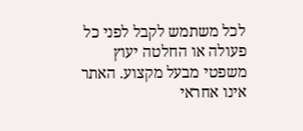לכל משתמש לקבל לפני כל פעולה או החלטה יעוץ משפטי מבעל מקצוע. האתר אינו אחראי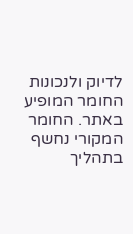לדיוק ולנכונות החומר המופיע באתר. החומר המקורי נחשף בתהליך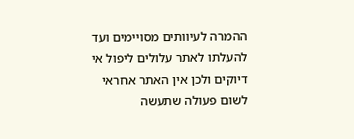ההמרה לעיוותים מסויימים ועד להעלתו לאתר עלולים ליפול אי דיוקים ולכן אין האתר אחראי לשום פעולה שתעשה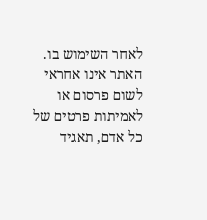לאחר השימוש בו. האתר אינו אחראי לשום פרסום או לאמיתות פרטים של כל אדם, תאגיד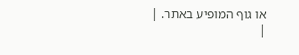או גוף המופיע באתר. |
|